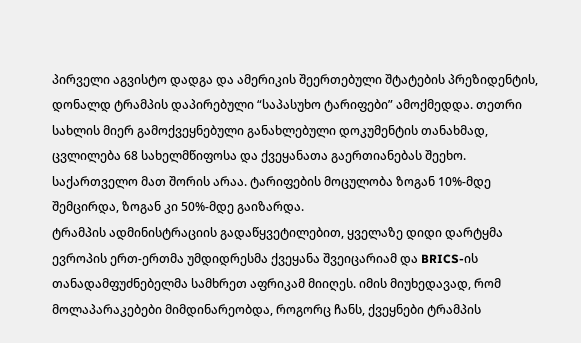პირველი აგვისტო დადგა და ამერიკის შეერთებული შტატების პრეზიდენტის, დონალდ ტრამპის დაპირებული “საპასუხო ტარიფები” ამოქმედდა. თეთრი სახლის მიერ გამოქვეყნებული განახლებული დოკუმენტის თანახმად, ცვლილება 68 სახელმწიფოსა და ქვეყანათა გაერთიანებას შეეხო. საქართველო მათ შორის არაა. ტარიფების მოცულობა ზოგან 10%-მდე შემცირდა, ზოგან კი 50%-მდე გაიზარდა.
ტრამპის ადმინისტრაციის გადაწყვეტილებით, ყველაზე დიდი დარტყმა ევროპის ერთ-ერთმა უმდიდრესმა ქვეყანა შვეიცარიამ და BRICS-ის თანადამფუძნებელმა სამხრეთ აფრიკამ მიიღეს. იმის მიუხედავად, რომ მოლაპარაკებები მიმდინარეობდა, როგორც ჩანს, ქვეყნები ტრამპის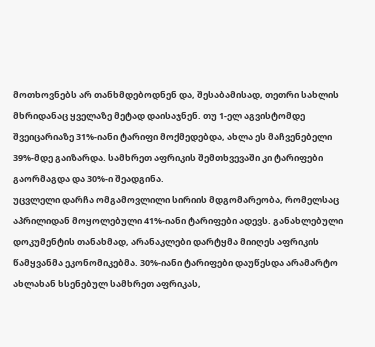მოთხოვნებს არ თანხმდებოდნენ და, შესაბამისად, თეთრი სახლის მხრიდანაც ყველაზე მეტად დაისაჯნენ. თუ 1-ელ აგვისტომდე შვეიცარიაზე 31%-იანი ტარიფი მოქმედებდა, ახლა ეს მაჩვენებელი 39%-მდე გაიზარდა. სამხრეთ აფრიკის შემთხვევაში კი ტარიფები გაორმაგდა და 30%-ი შეადგინა.
უცვლელი დარჩა ომგამოვლილი სირიის მდგომარეობა, რომელსაც აპრილიდან მოყოლებული 41%-იანი ტარიფები ადევს. განახლებული დოკუმენტის თანახმად, არანაკლები დარტყმა მიიღეს აფრიკის წამყვანმა ეკონომიკებმა. 30%-იანი ტარიფები დაუწესდა არამარტო ახლახან ხსენებულ სამხრეთ აფრიკას,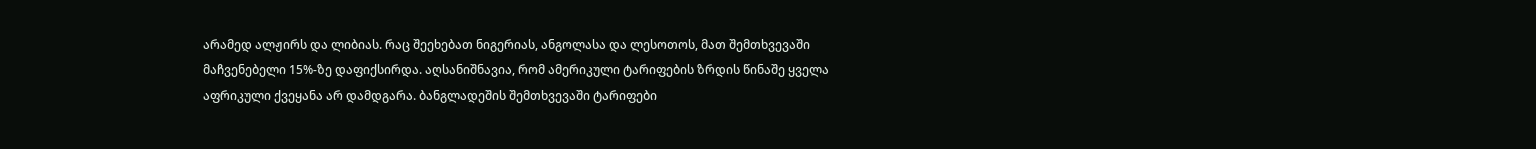არამედ ალჟირს და ლიბიას. რაც შეეხებათ ნიგერიას, ანგოლასა და ლესოთოს, მათ შემთხვევაში მაჩვენებელი 15%-ზე დაფიქსირდა. აღსანიშნავია, რომ ამერიკული ტარიფების ზრდის წინაშე ყველა აფრიკული ქვეყანა არ დამდგარა. ბანგლადეშის შემთხვევაში ტარიფები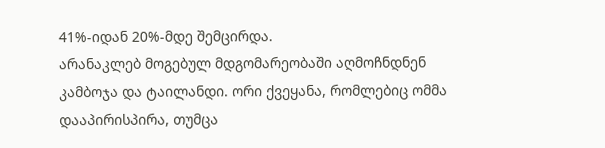41%-იდან 20%-მდე შემცირდა.
არანაკლებ მოგებულ მდგომარეობაში აღმოჩნდნენ კამბოჯა და ტაილანდი. ორი ქვეყანა, რომლებიც ომმა დააპირისპირა, თუმცა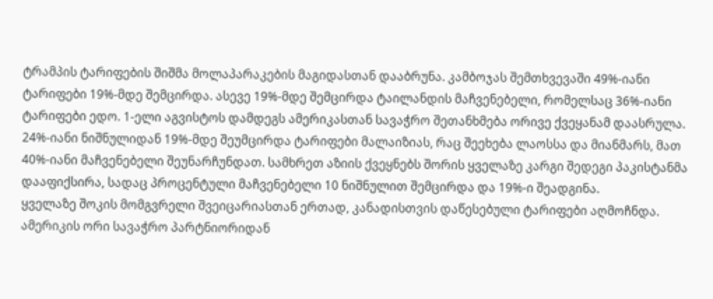ტრამპის ტარიფების შიშმა მოლაპარაკების მაგიდასთან დააბრუნა. კამბოჯას შემთხვევაში 49%-იანი ტარიფები 19%-მდე შემცირდა. ასევე 19%-მდე შემცირდა ტაილანდის მაჩვენებელი, რომელსაც 36%-იანი ტარიფები ედო. 1-ელი აგვისტოს დამდეგს ამერიკასთან სავაჭრო შეთანხმება ორივე ქვეყანამ დაასრულა.
24%-იანი ნიშნულიდან 19%-მდე შეუმცირდა ტარიფები მალაიზიას, რაც შეეხება ლაოსსა და მიანმარს, მათ 40%-იანი მაჩვენებელი შეუნარჩუნდათ. სამხრეთ აზიის ქვეყნებს შორის ყველაზე კარგი შედეგი პაკისტანმა დააფიქსირა, სადაც პროცენტული მაჩვენებელი 10 ნიშნულით შემცირდა და 19%-ი შეადგინა.
ყველაზე შოკის მომგვრელი შვეიცარიასთან ერთად, კანადისთვის დაწესებული ტარიფები აღმოჩნდა. ამერიკის ორი სავაჭრო პარტნიორიდან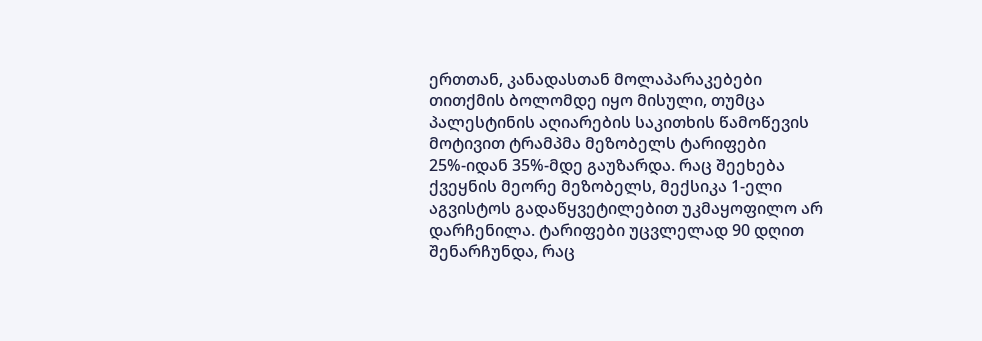ერთთან, კანადასთან მოლაპარაკებები თითქმის ბოლომდე იყო მისული, თუმცა პალესტინის აღიარების საკითხის წამოწევის მოტივით ტრამპმა მეზობელს ტარიფები 25%-იდან 35%-მდე გაუზარდა. რაც შეეხება ქვეყნის მეორე მეზობელს, მექსიკა 1-ელი აგვისტოს გადაწყვეტილებით უკმაყოფილო არ დარჩენილა. ტარიფები უცვლელად 90 დღით შენარჩუნდა, რაც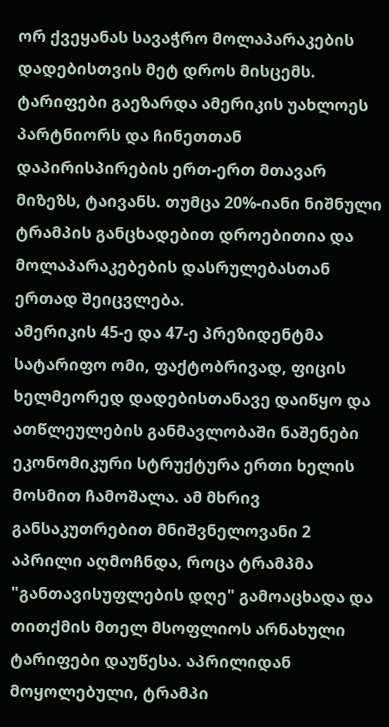ორ ქვეყანას სავაჭრო მოლაპარაკების დადებისთვის მეტ დროს მისცემს.
ტარიფები გაეზარდა ამერიკის უახლოეს პარტნიორს და ჩინეთთან დაპირისპირების ერთ-ერთ მთავარ მიზეზს, ტაივანს. თუმცა 20%-იანი ნიშნული ტრამპის განცხადებით დროებითია და მოლაპარაკებების დასრულებასთან ერთად შეიცვლება.
ამერიკის 45-ე და 47-ე პრეზიდენტმა სატარიფო ომი, ფაქტობრივად, ფიცის ხელმეორედ დადებისთანავე დაიწყო და ათწლეულების განმავლობაში ნაშენები ეკონომიკური სტრუქტურა ერთი ხელის მოსმით ჩამოშალა. ამ მხრივ განსაკუთრებით მნიშვნელოვანი 2 აპრილი აღმოჩნდა, როცა ტრამპმა "განთავისუფლების დღე" გამოაცხადა და თითქმის მთელ მსოფლიოს არნახული ტარიფები დაუწესა. აპრილიდან მოყოლებული, ტრამპი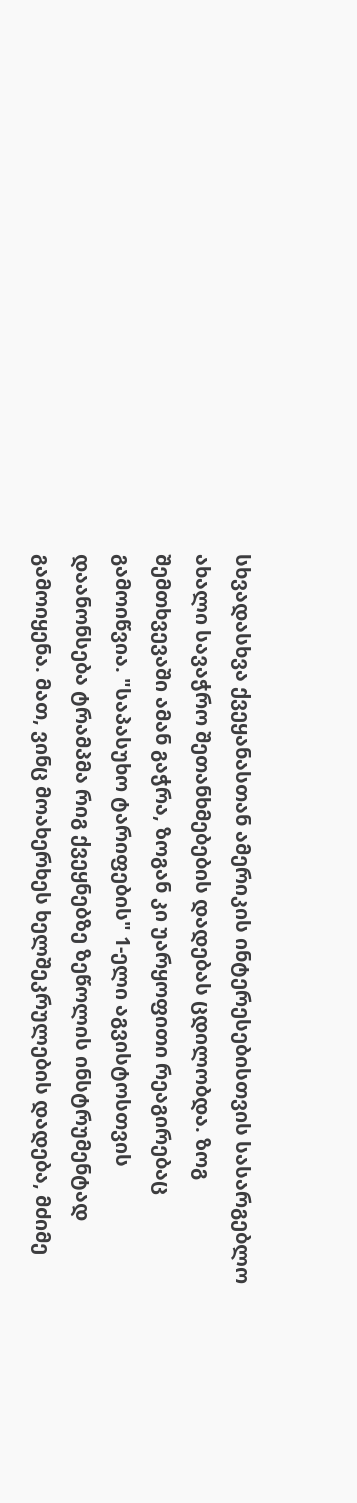სხვადასხვა ქვეყანასთან ამერიკის ინტერესებისთვის სასარგებლო ახალი სავაჭრო შეთანხმებების დადებას ცდილობდა. ზოგ შემთხვევაში ამან გაჭრა, ზოგან კი უარყოფითი რეაგირებაც გამოიწვია. "საპასუხო ტარიფების" 1-ელი აგვისტოსთვის დაანონსება ტრამპმა რიგ ქვეყნებზე ზეწოლის ინსტრუმენტად გამოიყენა. მათ, ვინც მოახერხეს ხელშეკრულების დადება, მძიმე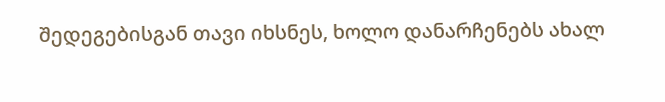შედეგებისგან თავი იხსნეს, ხოლო დანარჩენებს ახალ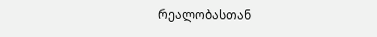რეალობასთან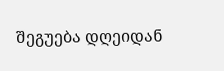შეგუება დღეიდან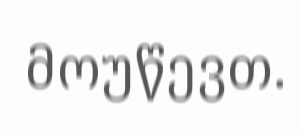მოუწევთ.